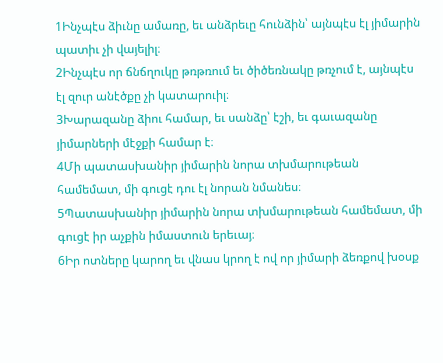1Ինչպէս ձիւնը ամառը, եւ անձրեւը հունձին՝ այնպէս էլ յիմարին պատիւ չի վայելիլ։
2Ինչպէս որ ճնճղուկը թռթռում եւ ծիծեռնակը թռչում է, այնպէս էլ զուր անէծքը չի կատարուիլ։
3Խարազանը ձիու համար, եւ սանձը՝ էշի, եւ գաւազանը յիմարների մէջքի համար է։
4Մի պատասխանիր յիմարին նորա տխմարութեան համեմատ, մի գուցէ դու էլ նորան նմանես։
5Պատասխանիր յիմարին նորա տխմարութեան համեմատ, մի գուցէ իր աչքին իմաստուն երեւայ։
6Իր ոտները կարող եւ վնաս կրող է ով որ յիմարի ձեռքով խօսք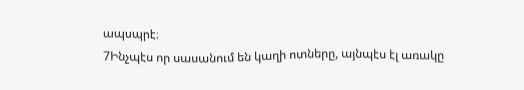ապսպրէ։
7Ինչպէս որ սասանում են կաղի ոտները, այնպէս էլ առակը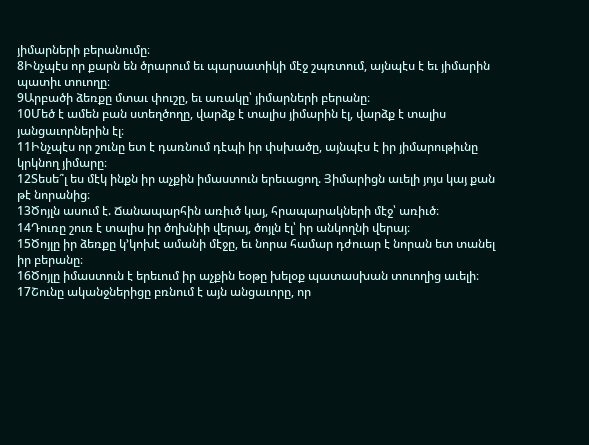յիմարների բերանումը։
8Ինչպէս որ քարն են ծրարում եւ պարսատիկի մէջ շպռտում, այնպէս է եւ յիմարին պատիւ տուողը։
9Արբածի ձեռքը մտաւ փուշը, եւ առակը՝ յիմարների բերանը։
10Մեծ է ամեն բան ստեղծողը, վարձք է տալիս յիմարին էլ, վարձք է տալիս յանցաւորներին էլ։
11Ինչպէս որ շունը ետ է դառնում դէպի իր փսխածը, այնպէս է իր յիմարութիւնը կրկնող յիմարը։
12Տեսե՞լ ես մէկ ինքն իր աչքին իմաստուն երեւացող. Յիմարիցն աւելի յոյս կայ քան թէ նորանից։
13Ծոյլն ասում է. Ճանապարհին առիւծ կայ, հրապարակների մէջ՝ առիւծ։
14Դուռը շուռ է տալիս իր ծղխնիի վերայ, ծոյլն էլ՝ իր անկողնի վերայ։
15Ծոյլը իր ձեռքը կ’կոխէ ամանի մէջը, եւ նորա համար դժուար է նորան ետ տանել իր բերանը։
16Ծոյլը իմաստուն է երեւում իր աչքին եօթը խելօք պատասխան տուողից աւելի։
17Շունը ականջներիցը բռնում է այն անցաւորը, որ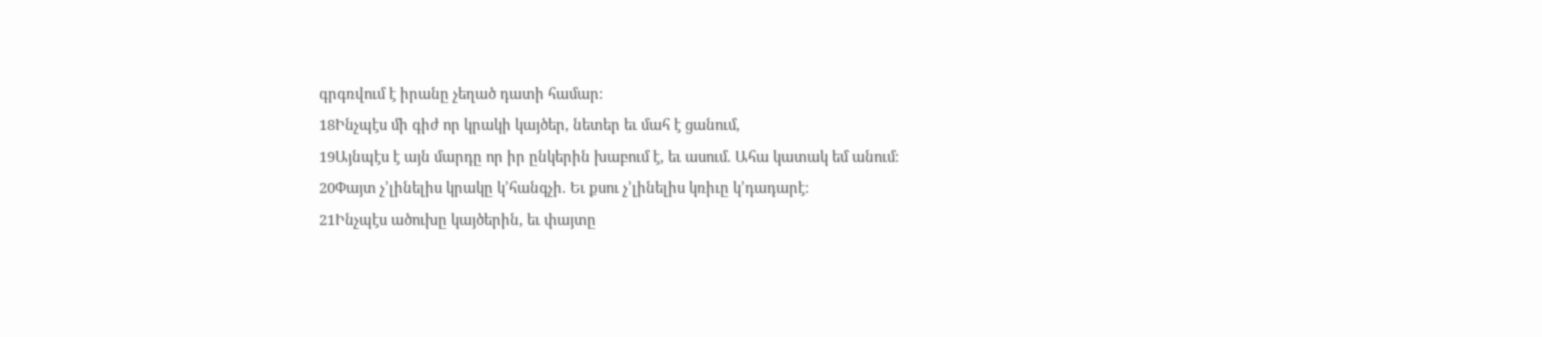գրգռվում է իրանը չեղած դատի համար։
18Ինչպէս մի գիժ որ կրակի կայծեր, նետեր եւ մահ է ցանում,
19Այնպէս է այն մարդը որ իր ընկերին խաբում է, եւ ասում. Ահա կատակ եմ անում։
20Փայտ չ’լինելիս կրակը կ’հանգչի. Եւ քսու չ’լինելիս կռիւը կ’դադարէ։
21Ինչպէս ածուխը կայծերին, եւ փայտը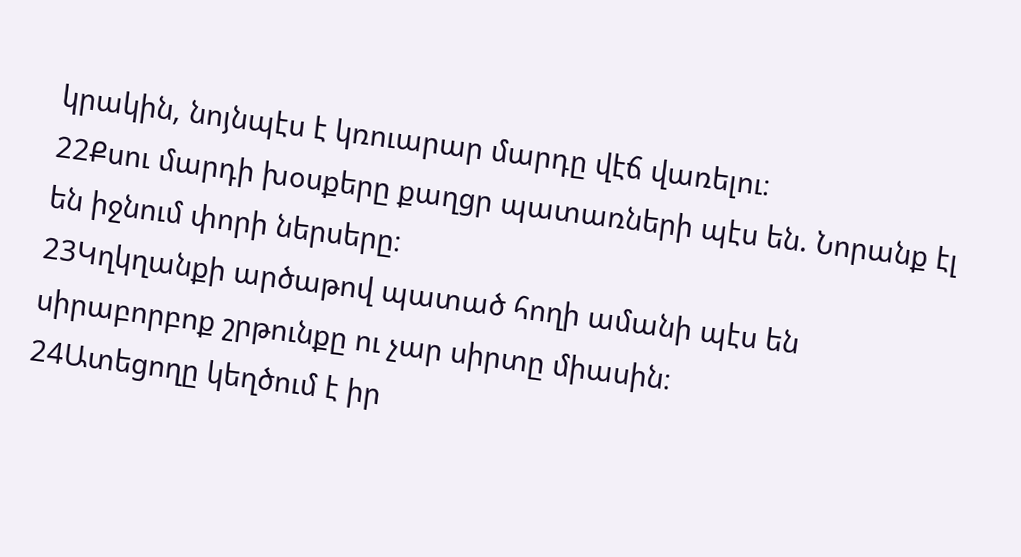կրակին, նոյնպէս է կռուարար մարդը վէճ վառելու։
22Քսու մարդի խօսքերը քաղցր պատառների պէս են. Նորանք էլ են իջնում փորի ներսերը։
23Կղկղանքի արծաթով պատած հողի ամանի պէս են սիրաբորբոք շրթունքը ու չար սիրտը միասին։
24Ատեցողը կեղծում է իր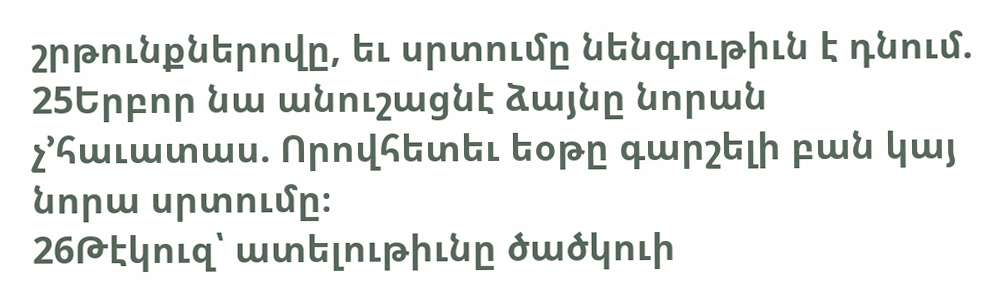շրթունքներովը, եւ սրտումը նենգութիւն է դնում.
25Երբոր նա անուշացնէ ձայնը նորան չ’հաւատաս. Որովհետեւ եօթը գարշելի բան կայ նորա սրտումը։
26Թէկուզ՝ ատելութիւնը ծածկուի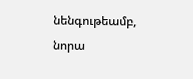նենգութեամբ, նորա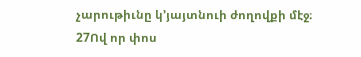չարութիւնը կ’յայտնուի ժողովքի մէջ։
27Ով որ փոս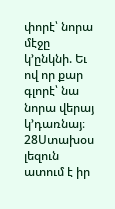փորէ՝ նորա մէջը կ’ընկնի. Եւ ով որ քար գլորէ՝ նա նորա վերայ կ’դառնայ։
28Ստախօս լեզուն ատում է իր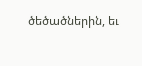ծեծածներին, եւ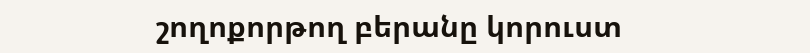շողոքորթող բերանը կորուստ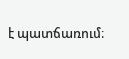է պատճառում։